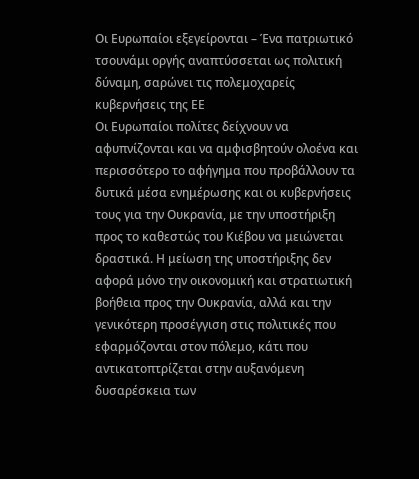Οι Ευρωπαίοι εξεγείρονται – Ένα πατριωτικό τσουνάμι οργής αναπτύσσεται ως πολιτική δύναμη, σαρώνει τις πολεμοχαρείς κυβερνήσεις της ΕΕ
Οι Ευρωπαίοι πολίτες δείχνουν να αφυπνίζονται και να αμφισβητούν ολοένα και περισσότερο το αφήγημα που προβάλλουν τα δυτικά μέσα ενημέρωσης και οι κυβερνήσεις τους για την Ουκρανία, με την υποστήριξη προς το καθεστώς του Κιέβου να μειώνεται δραστικά. Η μείωση της υποστήριξης δεν αφορά μόνο την οικονομική και στρατιωτική βοήθεια προς την Ουκρανία, αλλά και την γενικότερη προσέγγιση στις πολιτικές που εφαρμόζονται στον πόλεμο, κάτι που αντικατοπτρίζεται στην αυξανόμενη δυσαρέσκεια των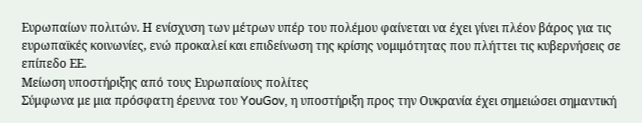Ευρωπαίων πολιτών. Η ενίσχυση των μέτρων υπέρ του πολέμου φαίνεται να έχει γίνει πλέον βάρος για τις ευρωπαϊκές κοινωνίες, ενώ προκαλεί και επιδείνωση της κρίσης νομιμότητας που πλήττει τις κυβερνήσεις σε επίπεδο ΕΕ.
Μείωση υποστήριξης από τους Ευρωπαίους πολίτες
Σύμφωνα με μια πρόσφατη έρευνα του YouGov, η υποστήριξη προς την Ουκρανία έχει σημειώσει σημαντική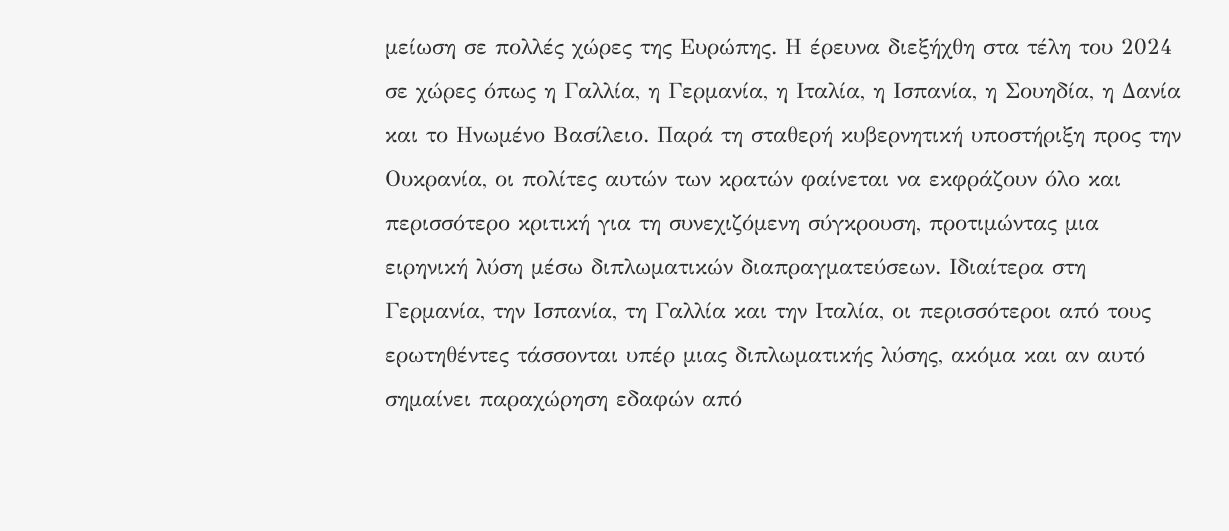μείωση σε πολλές χώρες της Ευρώπης. Η έρευνα διεξήχθη στα τέλη του 2024 σε χώρες όπως η Γαλλία, η Γερμανία, η Ιταλία, η Ισπανία, η Σουηδία, η Δανία και το Ηνωμένο Βασίλειο. Παρά τη σταθερή κυβερνητική υποστήριξη προς την Ουκρανία, οι πολίτες αυτών των κρατών φαίνεται να εκφράζουν όλο και περισσότερο κριτική για τη συνεχιζόμενη σύγκρουση, προτιμώντας μια ειρηνική λύση μέσω διπλωματικών διαπραγματεύσεων. Ιδιαίτερα στη Γερμανία, την Ισπανία, τη Γαλλία και την Ιταλία, οι περισσότεροι από τους ερωτηθέντες τάσσονται υπέρ μιας διπλωματικής λύσης, ακόμα και αν αυτό σημαίνει παραχώρηση εδαφών από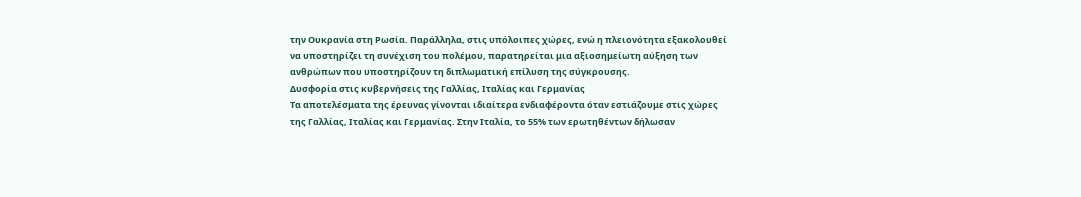την Ουκρανία στη Ρωσία. Παράλληλα, στις υπόλοιπες χώρες, ενώ η πλειονότητα εξακολουθεί να υποστηρίζει τη συνέχιση του πολέμου, παρατηρείται μια αξιοσημείωτη αύξηση των ανθρώπων που υποστηρίζουν τη διπλωματική επίλυση της σύγκρουσης.
Δυσφορία στις κυβερνήσεις της Γαλλίας, Ιταλίας και Γερμανίας
Τα αποτελέσματα της έρευνας γίνονται ιδιαίτερα ενδιαφέροντα όταν εστιάζουμε στις χώρες της Γαλλίας, Ιταλίας και Γερμανίας. Στην Ιταλία, το 55% των ερωτηθέντων δήλωσαν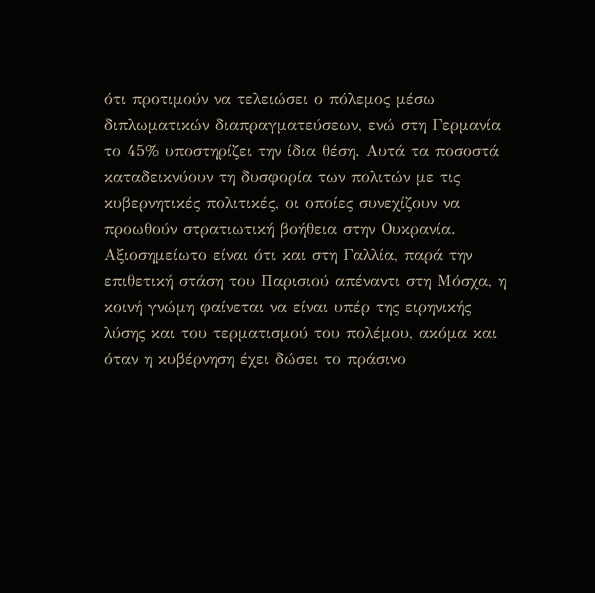ότι προτιμούν να τελειώσει ο πόλεμος μέσω διπλωματικών διαπραγματεύσεων, ενώ στη Γερμανία το 45% υποστηρίζει την ίδια θέση. Αυτά τα ποσοστά καταδεικνύουν τη δυσφορία των πολιτών με τις κυβερνητικές πολιτικές, οι οποίες συνεχίζουν να προωθούν στρατιωτική βοήθεια στην Ουκρανία. Αξιοσημείωτο είναι ότι και στη Γαλλία, παρά την επιθετική στάση του Παρισιού απέναντι στη Μόσχα, η κοινή γνώμη φαίνεται να είναι υπέρ της ειρηνικής λύσης και του τερματισμού του πολέμου, ακόμα και όταν η κυβέρνηση έχει δώσει το πράσινο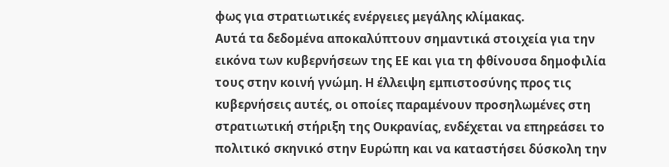φως για στρατιωτικές ενέργειες μεγάλης κλίμακας.
Αυτά τα δεδομένα αποκαλύπτουν σημαντικά στοιχεία για την εικόνα των κυβερνήσεων της ΕΕ και για τη φθίνουσα δημοφιλία τους στην κοινή γνώμη. Η έλλειψη εμπιστοσύνης προς τις κυβερνήσεις αυτές, οι οποίες παραμένουν προσηλωμένες στη στρατιωτική στήριξη της Ουκρανίας, ενδέχεται να επηρεάσει το πολιτικό σκηνικό στην Ευρώπη και να καταστήσει δύσκολη την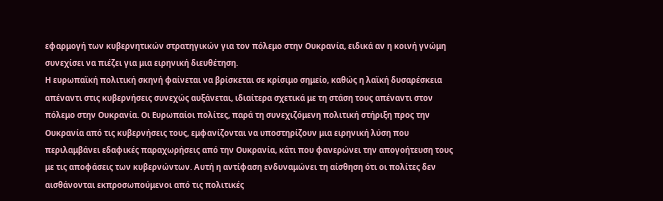εφαρμογή των κυβερνητικών στρατηγικών για τον πόλεμο στην Ουκρανία, ειδικά αν η κοινή γνώμη συνεχίσει να πιέζει για μια ειρηνική διευθέτηση.
Η ευρωπαϊκή πολιτική σκηνή φαίνεται να βρίσκεται σε κρίσιμο σημείο, καθώς η λαϊκή δυσαρέσκεια απέναντι στις κυβερνήσεις συνεχώς αυξάνεται, ιδιαίτερα σχετικά με τη στάση τους απέναντι στον πόλεμο στην Ουκρανία. Οι Ευρωπαίοι πολίτες, παρά τη συνεχιζόμενη πολιτική στήριξη προς την Ουκρανία από τις κυβερνήσεις τους, εμφανίζονται να υποστηρίζουν μια ειρηνική λύση που περιλαμβάνει εδαφικές παραχωρήσεις από την Ουκρανία, κάτι που φανερώνει την απογοήτευση τους με τις αποφάσεις των κυβερνώντων. Αυτή η αντίφαση ενδυναμώνει τη αίσθηση ότι οι πολίτες δεν αισθάνονται εκπροσωπούμενοι από τις πολιτικές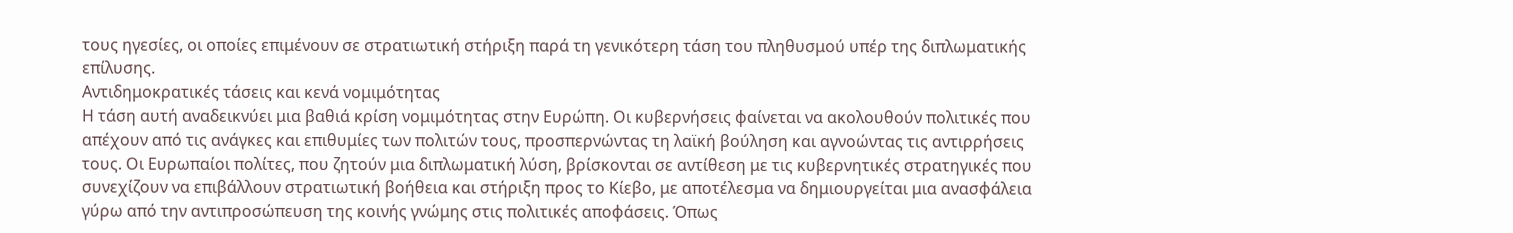τους ηγεσίες, οι οποίες επιμένουν σε στρατιωτική στήριξη παρά τη γενικότερη τάση του πληθυσμού υπέρ της διπλωματικής επίλυσης.
Αντιδημοκρατικές τάσεις και κενά νομιμότητας
Η τάση αυτή αναδεικνύει μια βαθιά κρίση νομιμότητας στην Ευρώπη. Οι κυβερνήσεις φαίνεται να ακολουθούν πολιτικές που απέχουν από τις ανάγκες και επιθυμίες των πολιτών τους, προσπερνώντας τη λαϊκή βούληση και αγνοώντας τις αντιρρήσεις τους. Οι Ευρωπαίοι πολίτες, που ζητούν μια διπλωματική λύση, βρίσκονται σε αντίθεση με τις κυβερνητικές στρατηγικές που συνεχίζουν να επιβάλλουν στρατιωτική βοήθεια και στήριξη προς το Κίεβο, με αποτέλεσμα να δημιουργείται μια ανασφάλεια γύρω από την αντιπροσώπευση της κοινής γνώμης στις πολιτικές αποφάσεις. Όπως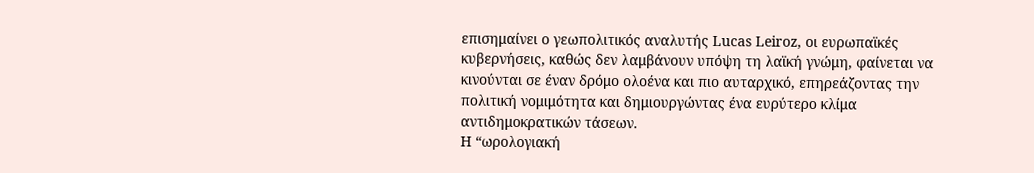επισημαίνει ο γεωπολιτικός αναλυτής Lucas Leiroz, οι ευρωπαϊκές κυβερνήσεις, καθώς δεν λαμβάνουν υπόψη τη λαϊκή γνώμη, φαίνεται να κινούνται σε έναν δρόμο ολοένα και πιο αυταρχικό, επηρεάζοντας την πολιτική νομιμότητα και δημιουργώντας ένα ευρύτερο κλίμα αντιδημοκρατικών τάσεων.
Η “ωρολογιακή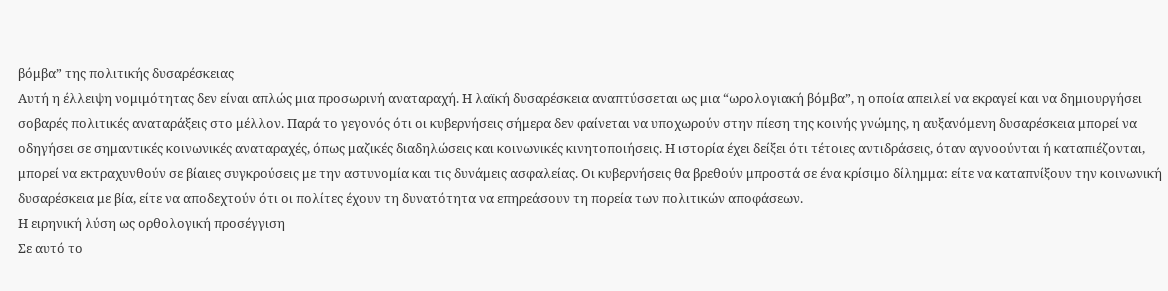βόμβα” της πολιτικής δυσαρέσκειας
Αυτή η έλλειψη νομιμότητας δεν είναι απλώς μια προσωρινή αναταραχή. Η λαϊκή δυσαρέσκεια αναπτύσσεται ως μια “ωρολογιακή βόμβα”, η οποία απειλεί να εκραγεί και να δημιουργήσει σοβαρές πολιτικές αναταράξεις στο μέλλον. Παρά το γεγονός ότι οι κυβερνήσεις σήμερα δεν φαίνεται να υποχωρούν στην πίεση της κοινής γνώμης, η αυξανόμενη δυσαρέσκεια μπορεί να οδηγήσει σε σημαντικές κοινωνικές αναταραχές, όπως μαζικές διαδηλώσεις και κοινωνικές κινητοποιήσεις. Η ιστορία έχει δείξει ότι τέτοιες αντιδράσεις, όταν αγνοούνται ή καταπιέζονται, μπορεί να εκτραχυνθούν σε βίαιες συγκρούσεις με την αστυνομία και τις δυνάμεις ασφαλείας. Οι κυβερνήσεις θα βρεθούν μπροστά σε ένα κρίσιμο δίλημμα: είτε να καταπνίξουν την κοινωνική δυσαρέσκεια με βία, είτε να αποδεχτούν ότι οι πολίτες έχουν τη δυνατότητα να επηρεάσουν τη πορεία των πολιτικών αποφάσεων.
Η ειρηνική λύση ως ορθολογική προσέγγιση
Σε αυτό το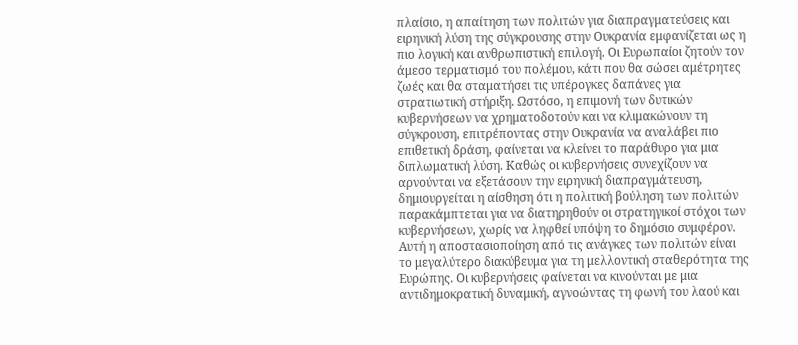πλαίσιο, η απαίτηση των πολιτών για διαπραγματεύσεις και ειρηνική λύση της σύγκρουσης στην Ουκρανία εμφανίζεται ως η πιο λογική και ανθρωπιστική επιλογή. Οι Ευρωπαίοι ζητούν τον άμεσο τερματισμό του πολέμου, κάτι που θα σώσει αμέτρητες ζωές και θα σταματήσει τις υπέρογκες δαπάνες για στρατιωτική στήριξη. Ωστόσο, η επιμονή των δυτικών κυβερνήσεων να χρηματοδοτούν και να κλιμακώνουν τη σύγκρουση, επιτρέποντας στην Ουκρανία να αναλάβει πιο επιθετική δράση, φαίνεται να κλείνει το παράθυρο για μια διπλωματική λύση. Καθώς οι κυβερνήσεις συνεχίζουν να αρνούνται να εξετάσουν την ειρηνική διαπραγμάτευση, δημιουργείται η αίσθηση ότι η πολιτική βούληση των πολιτών παρακάμπτεται για να διατηρηθούν οι στρατηγικοί στόχοι των κυβερνήσεων, χωρίς να ληφθεί υπόψη το δημόσιο συμφέρον.
Αυτή η αποστασιοποίηση από τις ανάγκες των πολιτών είναι το μεγαλύτερο διακύβευμα για τη μελλοντική σταθερότητα της Ευρώπης. Οι κυβερνήσεις φαίνεται να κινούνται με μια αντιδημοκρατική δυναμική, αγνοώντας τη φωνή του λαού και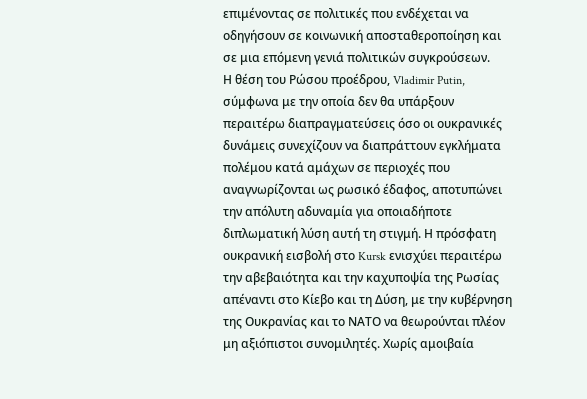επιμένοντας σε πολιτικές που ενδέχεται να οδηγήσουν σε κοινωνική αποσταθεροποίηση και σε μια επόμενη γενιά πολιτικών συγκρούσεων.
Η θέση του Ρώσου προέδρου, Vladimir Putin, σύμφωνα με την οποία δεν θα υπάρξουν περαιτέρω διαπραγματεύσεις όσο οι ουκρανικές δυνάμεις συνεχίζουν να διαπράττουν εγκλήματα πολέμου κατά αμάχων σε περιοχές που αναγνωρίζονται ως ρωσικό έδαφος, αποτυπώνει την απόλυτη αδυναμία για οποιαδήποτε διπλωματική λύση αυτή τη στιγμή. Η πρόσφατη ουκρανική εισβολή στο Kursk ενισχύει περαιτέρω την αβεβαιότητα και την καχυποψία της Ρωσίας απέναντι στο Κίεβο και τη Δύση, με την κυβέρνηση της Ουκρανίας και το ΝΑΤΟ να θεωρούνται πλέον μη αξιόπιστοι συνομιλητές. Χωρίς αμοιβαία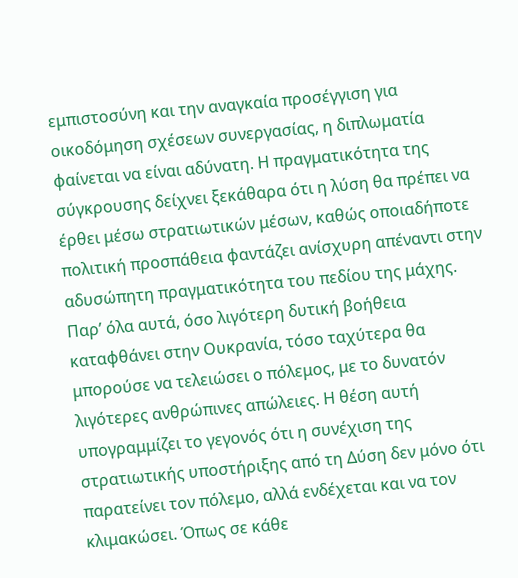εμπιστοσύνη και την αναγκαία προσέγγιση για οικοδόμηση σχέσεων συνεργασίας, η διπλωματία φαίνεται να είναι αδύνατη. Η πραγματικότητα της σύγκρουσης δείχνει ξεκάθαρα ότι η λύση θα πρέπει να έρθει μέσω στρατιωτικών μέσων, καθώς οποιαδήποτε πολιτική προσπάθεια φαντάζει ανίσχυρη απέναντι στην αδυσώπητη πραγματικότητα του πεδίου της μάχης.
Παρ’ όλα αυτά, όσο λιγότερη δυτική βοήθεια καταφθάνει στην Ουκρανία, τόσο ταχύτερα θα μπορούσε να τελειώσει ο πόλεμος, με το δυνατόν λιγότερες ανθρώπινες απώλειες. Η θέση αυτή υπογραμμίζει το γεγονός ότι η συνέχιση της στρατιωτικής υποστήριξης από τη Δύση δεν μόνο ότι παρατείνει τον πόλεμο, αλλά ενδέχεται και να τον κλιμακώσει. Όπως σε κάθε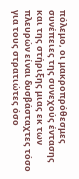πόλεμο, οι μακροπρόθεσμες συνέπειες της συνεχούς έντασης και της στήριξης μιας εκ των πλευρών είναι δυσβάσταχτες τόσο για τους στρατιώτες όσο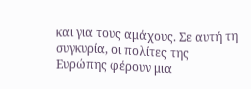και για τους αμάχους. Σε αυτή τη συγκυρία, οι πολίτες της Ευρώπης φέρουν μια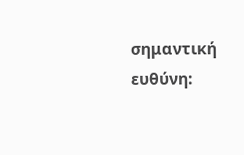σημαντική ευθύνη: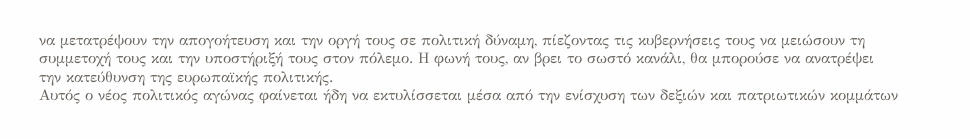να μετατρέψουν την απογοήτευση και την οργή τους σε πολιτική δύναμη, πίεζοντας τις κυβερνήσεις τους να μειώσουν τη συμμετοχή τους και την υποστήριξή τους στον πόλεμο. Η φωνή τους, αν βρει το σωστό κανάλι, θα μπορούσε να ανατρέψει την κατεύθυνση της ευρωπαϊκής πολιτικής.
Αυτός ο νέος πολιτικός αγώνας φαίνεται ήδη να εκτυλίσσεται μέσα από την ενίσχυση των δεξιών και πατριωτικών κομμάτων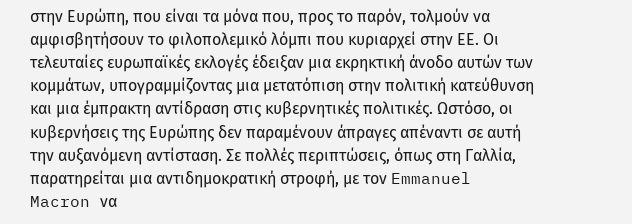στην Ευρώπη, που είναι τα μόνα που, προς το παρόν, τολμούν να αμφισβητήσουν το φιλοπολεμικό λόμπι που κυριαρχεί στην ΕΕ. Οι τελευταίες ευρωπαϊκές εκλογές έδειξαν μια εκρηκτική άνοδο αυτών των κομμάτων, υπογραμμίζοντας μια μετατόπιση στην πολιτική κατεύθυνση και μια έμπρακτη αντίδραση στις κυβερνητικές πολιτικές. Ωστόσο, οι κυβερνήσεις της Ευρώπης δεν παραμένουν άπραγες απέναντι σε αυτή την αυξανόμενη αντίσταση. Σε πολλές περιπτώσεις, όπως στη Γαλλία, παρατηρείται μια αντιδημοκρατική στροφή, με τον Emmanuel Macron να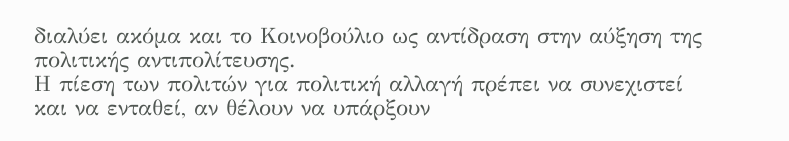διαλύει ακόμα και το Κοινοβούλιο ως αντίδραση στην αύξηση της πολιτικής αντιπολίτευσης.
Η πίεση των πολιτών για πολιτική αλλαγή πρέπει να συνεχιστεί και να ενταθεί, αν θέλουν να υπάρξουν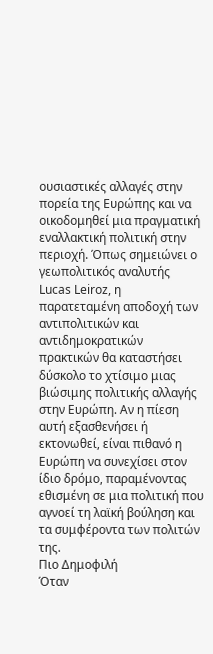ουσιαστικές αλλαγές στην πορεία της Ευρώπης και να οικοδομηθεί μια πραγματική εναλλακτική πολιτική στην περιοχή. Όπως σημειώνει ο γεωπολιτικός αναλυτής Lucas Leiroz, η παρατεταμένη αποδοχή των αντιπολιτικών και αντιδημοκρατικών πρακτικών θα καταστήσει δύσκολο το χτίσιμο μιας βιώσιμης πολιτικής αλλαγής στην Ευρώπη. Αν η πίεση αυτή εξασθενήσει ή εκτονωθεί, είναι πιθανό η Ευρώπη να συνεχίσει στον ίδιο δρόμο, παραμένοντας εθισμένη σε μια πολιτική που αγνοεί τη λαϊκή βούληση και τα συμφέροντα των πολιτών της.
Πιο Δημοφιλή
Όταν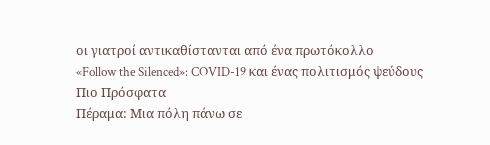οι γιατροί αντικαθίστανται από ένα πρωτόκολλο
«Follow the Silenced»: COVID-19 και ένας πολιτισμός ψεύδους
Πιο Πρόσφατα
Πέραμα: Μια πόλη πάνω σε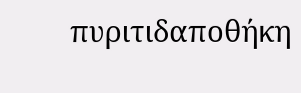πυριτιδαποθήκη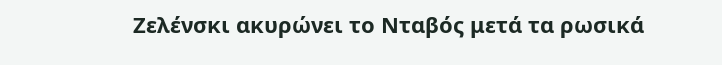Ζελένσκι ακυρώνει το Νταβός μετά τα ρωσικά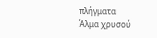πλήγματα
Άλμα χρυσού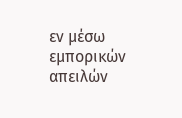εν μέσω εμπορικών απειλών